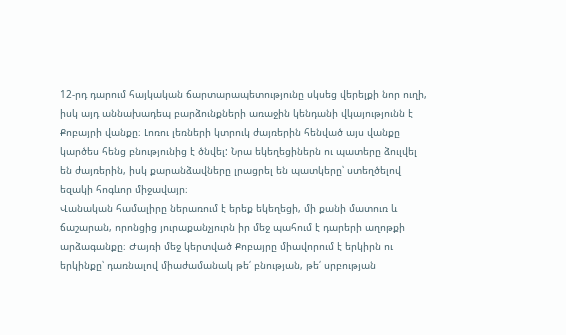12-րդ դարում հայկական ճարտարապետությունը սկսեց վերելքի նոր ուղի, իսկ այդ աննախադեպ բարձունքների առաջին կենդանի վկայությունն է Քոբայրի վանքը։ Լոռու լեռների կտրուկ ժայռերին հենված այս վանքը կարծես հենց բնությունից է ծնվել: Նրա եկեղեցիներն ու պատերը ձուլվել են ժայռերին, իսկ քարանձավները լրացրել են պատկերը՝ ստեղծելով եզակի հոգևոր միջավայր։
Վանական համալիրը ներառում է երեք եկեղեցի, մի քանի մատուռ և ճաշարան, որոնցից յուրաքանչյուրն իր մեջ պահում է դարերի աղոթքի արձագանքը։ Ժայռի մեջ կերտված Քոբայրը միավորում է երկիրն ու երկինքը՝ դառնալով միաժամանակ թե՛ բնության, թե՛ սրբության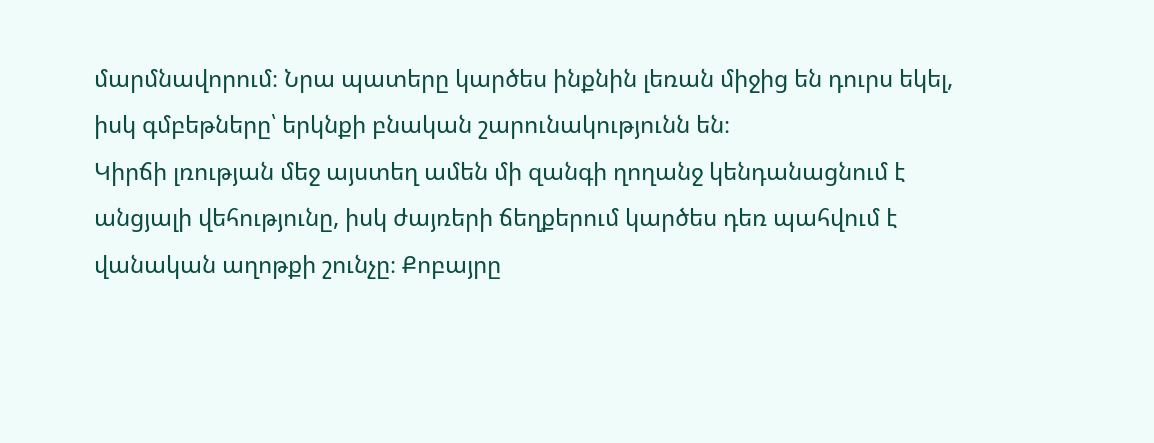մարմնավորում։ Նրա պատերը կարծես ինքնին լեռան միջից են դուրս եկել, իսկ գմբեթները՝ երկնքի բնական շարունակությունն են։
Կիրճի լռության մեջ այստեղ ամեն մի զանգի ղողանջ կենդանացնում է անցյալի վեհությունը, իսկ ժայռերի ճեղքերում կարծես դեռ պահվում է վանական աղոթքի շունչը։ Քոբայրը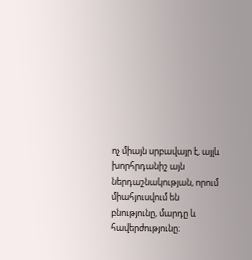ոչ միայն սրբավայր է, այլև խորհրդանիշ այն ներդաշնակության, որում միահյուսվում են բնությունը, մարդը և հավերժությունը։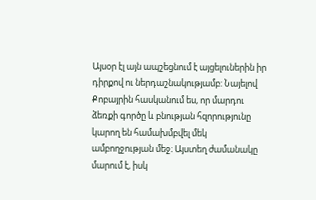Այսօր էլ այն ապշեցնում է այցելուներին իր դիրքով ու ներդաշնակությամբ: Նայելով Քոբայրին հասկանում ես, որ մարդու ձեռքի գործը և բնության հզորությունը կարող են համախմբվել մեկ ամբողջության մեջ։ Այստեղ ժամանակը մարում է, իսկ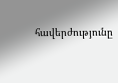հավերժությունը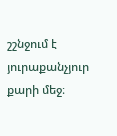շշնջում է յուրաքանչյուր քարի մեջ։